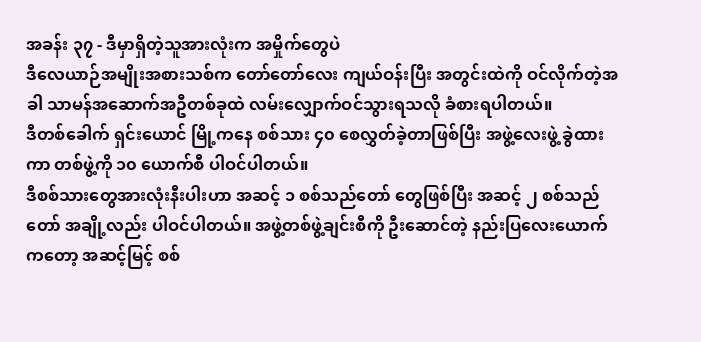အခန်း ၃၇ - ဒီမှာရှိတဲ့သူအားလုံးက အမှိုက်တွေပဲ
ဒီလေယာဉ်အမျိုးအစားသစ်က တော်တော်လေး ကျယ်ဝန်းပြီး အတွင်းထဲကို ဝင်လိုက်တဲ့အခါ သာမန်အဆောက်အဦတစ်ခုထဲ လမ်းလျှောက်ဝင်သွားရသလို ခံစားရပါတယ်။
ဒီတစ်ခေါက် ရှင်းယောင် မြို့ကနေ စစ်သား ၄၀ စေလွှတ်ခဲ့တာဖြစ်ပြီး အဖွဲ့လေးဖွဲ့ ခွဲထားကာ တစ်ဖွဲ့ကို ၁၀ ယောက်စီ ပါဝင်ပါတယ်။
ဒီစစ်သားတွေအားလုံးနီးပါးဟာ အဆင့် ၁ စစ်သည်တော် တွေဖြစ်ပြီး အဆင့် ၂ စစ်သည်တော် အချို့လည်း ပါဝင်ပါတယ်။ အဖွဲ့တစ်ဖွဲ့ချင်းစီကို ဦးဆောင်တဲ့ နည်းပြလေးယောက်ကတော့ အဆင့်မြင့် စစ်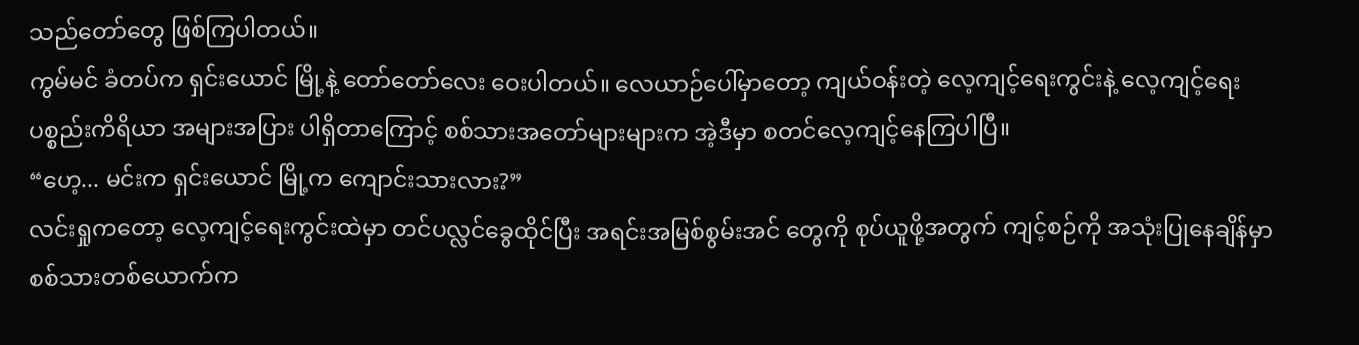သည်တော်တွေ ဖြစ်ကြပါတယ်။
ကွမ်မင် ခံတပ်က ရှင်းယောင် မြို့နဲ့ တော်တော်လေး ဝေးပါတယ်။ လေယာဉ်ပေါ်မှာတော့ ကျယ်ဝန်းတဲ့ လေ့ကျင့်ရေးကွင်းနဲ့ လေ့ကျင့်ရေး ပစ္စည်းကိရိယာ အများအပြား ပါရှိတာကြောင့် စစ်သားအတော်များများက အဲ့ဒီမှာ စတင်လေ့ကျင့်နေကြပါပြီ။
“ဟေ့... မင်းက ရှင်းယောင် မြို့က ကျောင်းသားလား?”
လင်းရှုကတော့ လေ့ကျင့်ရေးကွင်းထဲမှာ တင်ပလ္လင်ခွေထိုင်ပြီး အရင်းအမြစ်စွမ်းအင် တွေကို စုပ်ယူဖို့အတွက် ကျင့်စဉ်ကို အသုံးပြုနေချိန်မှာ စစ်သားတစ်ယောက်က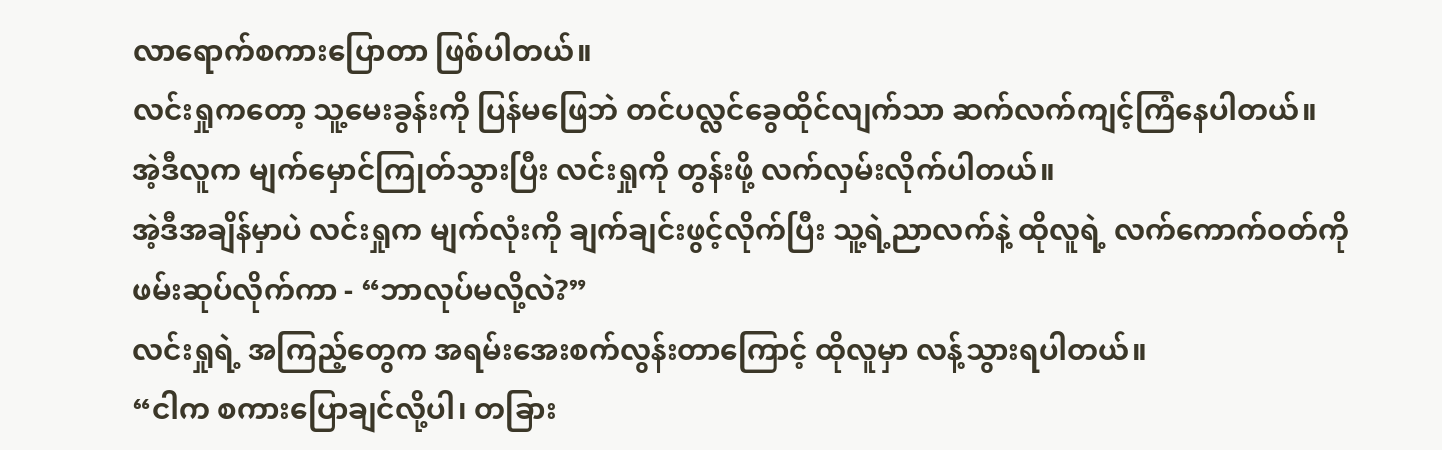လာရောက်စကားပြောတာ ဖြစ်ပါတယ်။
လင်းရှုကတော့ သူ့မေးခွန်းကို ပြန်မဖြေဘဲ တင်ပလ္လင်ခွေထိုင်လျက်သာ ဆက်လက်ကျင့်ကြံနေပါတယ်။
အဲ့ဒီလူက မျက်မှောင်ကြုတ်သွားပြီး လင်းရှုကို တွန်းဖို့ လက်လှမ်းလိုက်ပါတယ်။
အဲ့ဒီအချိန်မှာပဲ လင်းရှုက မျက်လုံးကို ချက်ချင်းဖွင့်လိုက်ပြီး သူ့ရဲ့ညာလက်နဲ့ ထိုလူရဲ့ လက်ကောက်ဝတ်ကို ဖမ်းဆုပ်လိုက်ကာ - “ဘာလုပ်မလို့လဲ?”
လင်းရှုရဲ့ အကြည့်တွေက အရမ်းအေးစက်လွန်းတာကြောင့် ထိုလူမှာ လန့်သွားရပါတယ်။
“ငါက စကားပြောချင်လို့ပါ၊ တခြား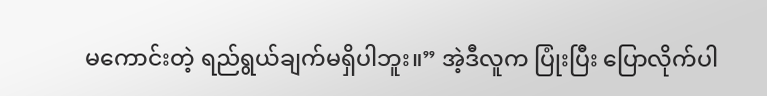မကောင်းတဲ့ ရည်ရွယ်ချက်မရှိပါဘူး။” အဲ့ဒီလူက ပြုံးပြီး ပြောလိုက်ပါ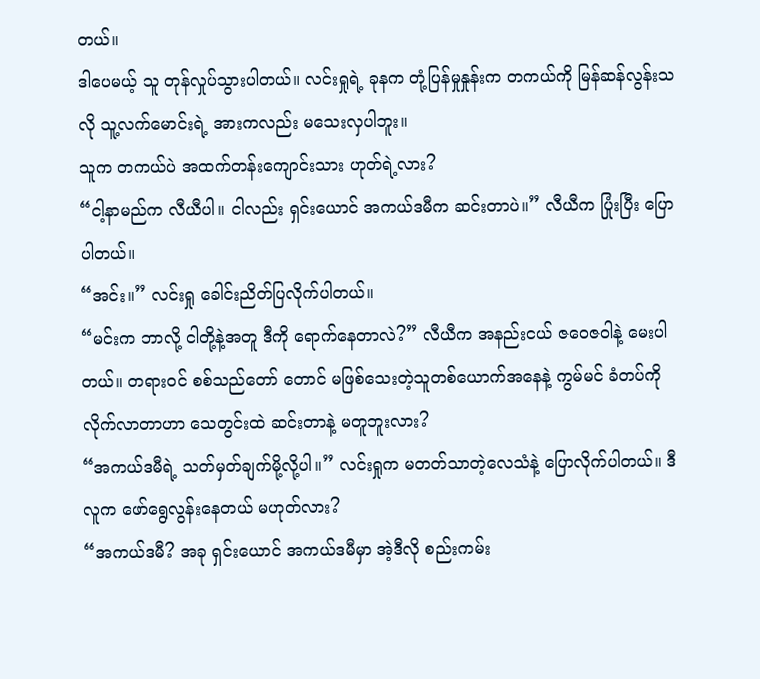တယ်။
ဒါပေမယ့် သူ တုန်လှုပ်သွားပါတယ်။ လင်းရှုရဲ့ ခုနက တုံ့ပြန်မှုနှုန်းက တကယ်ကို မြန်ဆန်လွန်းသလို သူ့လက်မောင်းရဲ့ အားကလည်း မသေးလှပါဘူး။
သူက တကယ်ပဲ အထက်တန်းကျောင်းသား ဟုတ်ရဲ့လား?
“ငါ့နာမည်က လီယီပါ။ ငါလည်း ရှင်းယောင် အကယ်ဒမီက ဆင်းတာပဲ။” လီယီက ပြုံးပြီး ပြောပါတယ်။
“အင်း။” လင်းရှု ခေါင်းညိတ်ပြလိုက်ပါတယ်။
“မင်းက ဘာလို့ ငါတို့နဲ့အတူ ဒီကို ရောက်နေတာလဲ?” လီယီက အနည်းငယ် ဇဝေဇဝါနဲ့ မေးပါတယ်။ တရားဝင် စစ်သည်တော် တောင် မဖြစ်သေးတဲ့သူတစ်ယောက်အနေနဲ့ ကွမ်မင် ခံတပ်ကို လိုက်လာတာဟာ သေတွင်းထဲ ဆင်းတာနဲ့ မတူဘူးလား?
“အကယ်ဒမီရဲ့ သတ်မှတ်ချက်မို့လို့ပါ။” လင်းရှုက မတတ်သာတဲ့လေသံနဲ့ ပြောလိုက်ပါတယ်။ ဒီလူက ဖော်ရွေလွန်းနေတယ် မဟုတ်လား?
“အကယ်ဒမီ? အခု ရှင်းယောင် အကယ်ဒမီမှာ အဲ့ဒီလို စည်းကမ်း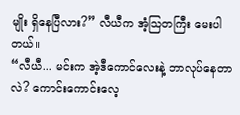မျိုး ရှိနေပြီလား?” လီယီက အံ့သြတကြီး မေးပါတယ်။
“လီယီ... မင်းက အဲ့ဒီကောင်လေးနဲ့ ဘာလုပ်နေတာလဲ? ကောင်းကောင်းလေ့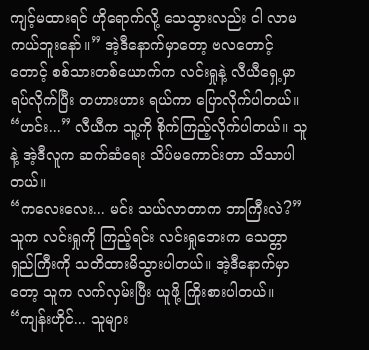ကျင့်မထားရင် ဟိုရောက်လို့ သေသွားလည်း ငါ လာမကယ်ဘူးနော်။” အဲ့ဒီနောက်မှာတော့ ဗလတောင့်တောင့် စစ်သားတစ်ယောက်က လင်းရှုနဲ့ လီယီရှေ့မှာ ရပ်လိုက်ပြီး တဟားဟား ရယ်ကာ ပြောလိုက်ပါတယ်။
“ဟင်း...” လီယီက သူ့ကို စိုက်ကြည့်လိုက်ပါတယ်။ သူနဲ့ အဲ့ဒီလူက ဆက်ဆံရေး သိပ်မကောင်းတာ သိသာပါတယ်။
“ကလေးလေး... မင်း သယ်လာတာက ဘာကြီးလဲ?” သူက လင်းရှုကို ကြည့်ရင်း လင်းရှုဘေးက သေတ္တာရှည်ကြီးကို သတိထားမိသွားပါတယ်။ အဲ့ဒီနောက်မှာတော့ သူက လက်လှမ်းပြီး ယူဖို့ ကြိုးစားပါတယ်။
“ကျန်းဟိုင်... သူများ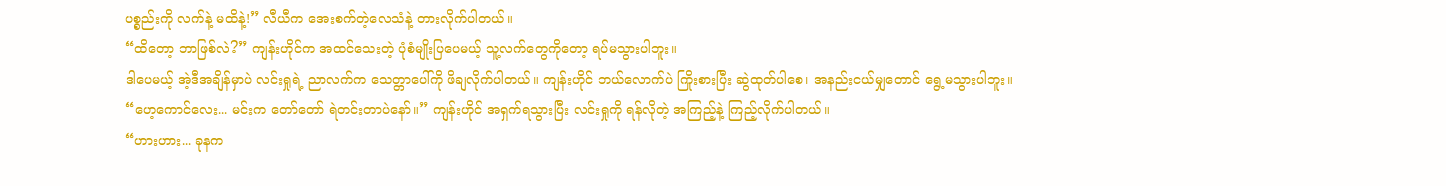ပစ္စည်းကို လက်နဲ့ မထိနဲ့!” လီယီက အေးစက်တဲ့လေသံနဲ့ တားလိုက်ပါတယ်။
“ထိတော့ ဘာဖြစ်လဲ?” ကျန်းဟိုင်က အထင်သေးတဲ့ ပုံစံမျိုးပြပေမယ့် သူ့လက်တွေကိုတော့ ရပ်မသွားပါဘူး။
ဒါပေမယ့် အဲ့ဒီအချိန်မှာပဲ လင်းရှုရဲ့ ညာလက်က သေတ္တာပေါ်ကို ဖိချလိုက်ပါတယ်။ ကျန်းဟိုင် ဘယ်လောက်ပဲ ကြိုးစားပြီး ဆွဲထုတ်ပါစေ၊ အနည်းငယ်မျှတောင် ရွေ့မသွားပါဘူး။
“ဟေ့ကောင်လေး... မင်းက တော်တော် ရဲတင်းတာပဲနော်။” ကျန်းဟိုင် အရှက်ရသွားပြီး လင်းရှုကို ရန်လိုတဲ့ အကြည့်နဲ့ ကြည့်လိုက်ပါတယ်။
“ဟားဟား... ခုနက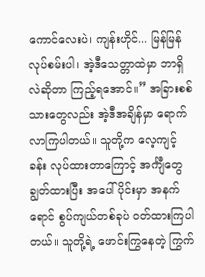ကောင်လေးပဲ၊ ကျန်းဟိုင်... မြန်မြန်လုပ်စမ်းပါ၊ အဲ့ဒီသေတ္တာထဲမှာ ဘာရှိလဲဆိုတာ ကြည့်ရအောင်။” အခြားစစ်သားတွေလည်း အဲ့ဒီအချိန်မှာ ရောက်လာကြပါတယ်။ သူတို့က လေ့ကျင့်ခန်း လုပ်ထားတာကြောင့် အင်္ကျီတွေ ချွတ်ထားပြီး အပေါ်ပိုင်းမှာ အနက်ရောင် စွပ်ကျယ်တစ်ခုပဲ ဝတ်ထားကြပါတယ်။ သူတို့ရဲ့ ဖောင်းကြွနေတဲ့ ကြွက်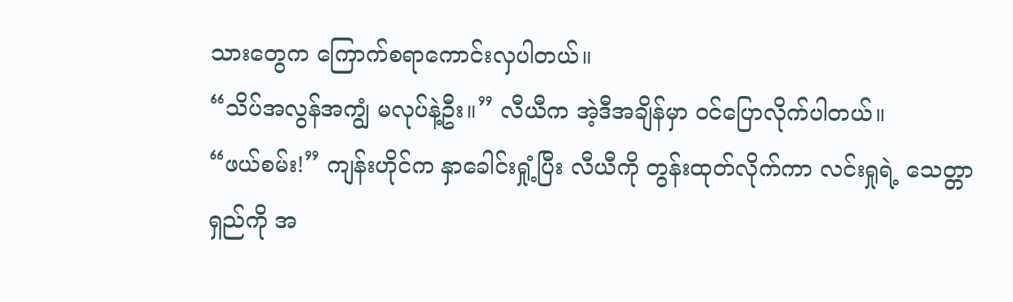သားတွေက ကြောက်စရာကောင်းလှပါတယ်။
“သိပ်အလွန်အကျွံ မလုပ်နဲ့ဦး။” လီယီက အဲ့ဒီအချိန်မှာ ဝင်ပြောလိုက်ပါတယ်။
“ဖယ်စမ်း!” ကျန်းဟိုင်က နှာခေါင်းရှုံ့ပြီး လီယီကို တွန်းထုတ်လိုက်ကာ လင်းရှုရဲ့ သေတ္တာရှည်ကို အ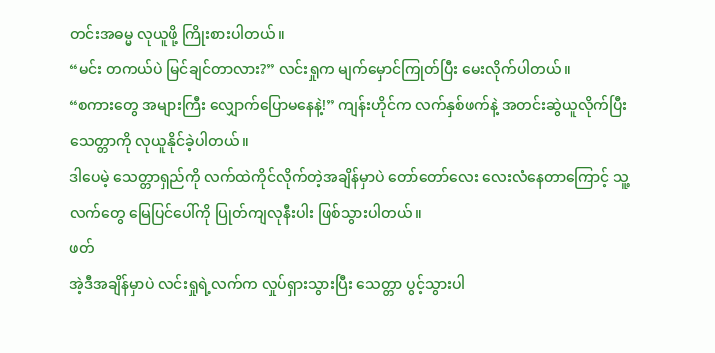တင်းအဓမ္မ လုယူဖို့ ကြိုးစားပါတယ်။
“မင်း တကယ်ပဲ မြင်ချင်တာလား?” လင်းရှုက မျက်မှောင်ကြုတ်ပြီး မေးလိုက်ပါတယ်။
“စကားတွေ အများကြီး လျှောက်ပြောမနေနဲ့!” ကျန်းဟိုင်က လက်နှစ်ဖက်နဲ့ အတင်းဆွဲယူလိုက်ပြီး သေတ္တာကို လုယူနိုင်ခဲ့ပါတယ်။
ဒါပေမဲ့ သေတ္တာရှည်ကို လက်ထဲကိုင်လိုက်တဲ့အချိန်မှာပဲ တော်တော်လေး လေးလံနေတာကြောင့် သူ့လက်တွေ မြေပြင်ပေါ်ကို ပြုတ်ကျလုနီးပါး ဖြစ်သွားပါတယ်။
ဖတ်
အဲ့ဒီအချိန်မှာပဲ လင်းရှုရဲ့လက်က လှုပ်ရှားသွားပြီး သေတ္တာ ပွင့်သွားပါ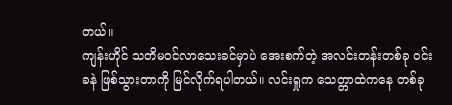တယ်။
ကျန်းဟိုင် သတိမဝင်လာသေးခင်မှာပဲ အေးစက်တဲ့ အလင်းတန်းတစ်ခု ဝင်းခနဲ ဖြစ်သွားတာကို မြင်လိုက်ရပါတယ်။ လင်းရှုက သေတ္တာထဲကနေ တစ်ခု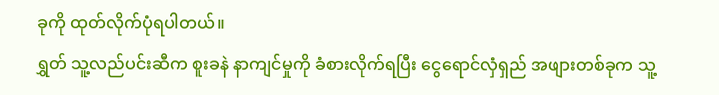ခုကို ထုတ်လိုက်ပုံရပါတယ်။
ရွှတ် သူ့လည်ပင်းဆီက စူးခနဲ နာကျင်မှုကို ခံစားလိုက်ရပြီး ငွေရောင်လှံရှည် အဖျားတစ်ခုက သူ့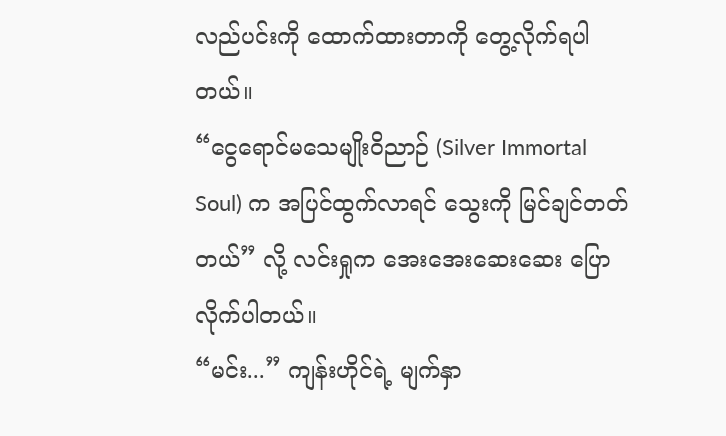လည်ပင်းကို ထောက်ထားတာကို တွေ့လိုက်ရပါတယ်။
“ငွေရောင်မသေမျိုးဝိညာဉ် (Silver Immortal Soul) က အပြင်ထွက်လာရင် သွေးကို မြင်ချင်တတ်တယ်” လို့ လင်းရှုက အေးအေးဆေးဆေး ပြောလိုက်ပါတယ်။
“မင်း...” ကျန်းဟိုင်ရဲ့ မျက်နှာ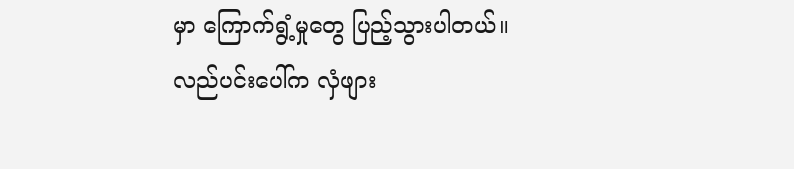မှာ ကြောက်ရွံ့မှုတွေ ပြည့်သွားပါတယ်။ လည်ပင်းပေါ်က လှံဖျား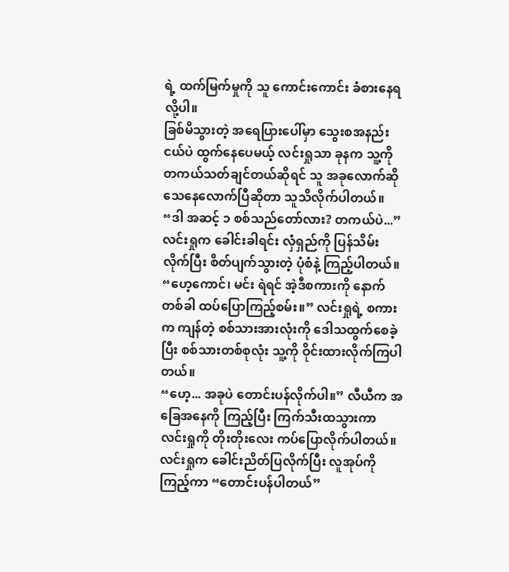ရဲ့ ထက်မြက်မှုကို သူ ကောင်းကောင်း ခံစားနေရလို့ပါ။
ခြစ်မိသွားတဲ့ အရေပြားပေါ်မှာ သွေးစအနည်းငယ်ပဲ ထွက်နေပေမယ့် လင်းရှုသာ ခုနက သူ့ကို တကယ်သတ်ချင်တယ်ဆိုရင် သူ အခုလောက်ဆို သေနေလောက်ပြီဆိုတာ သူသိလိုက်ပါတယ်။
“ဒါ အဆင့် ၁ စစ်သည်တော်လား? တကယ်ပဲ...” လင်းရှုက ခေါင်းခါရင်း လှံရှည်ကို ပြန်သိမ်းလိုက်ပြီး စိတ်ပျက်သွားတဲ့ ပုံစံနဲ့ ကြည့်ပါတယ်။
“ဟေ့ကောင်၊ မင်း ရဲရင် အဲ့ဒီစကားကို နောက်တစ်ခါ ထပ်ပြောကြည့်စမ်း။” လင်းရှုရဲ့ စကားက ကျန်တဲ့ စစ်သားအားလုံးကို ဒေါသထွက်စေခဲ့ပြီး စစ်သားတစ်စုလုံး သူ့ကို ဝိုင်းထားလိုက်ကြပါတယ်။
“ဟေ့... အခုပဲ တောင်းပန်လိုက်ပါ။” လီယီက အခြေအနေကို ကြည့်ပြီး ကြက်သီးထသွားကာ လင်းရှုကို တိုးတိုးလေး ကပ်ပြောလိုက်ပါတယ်။
လင်းရှုက ခေါင်းညိတ်ပြလိုက်ပြီး လူအုပ်ကို ကြည့်ကာ “တောင်းပန်ပါတယ်”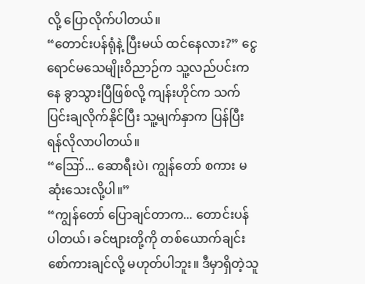လို့ ပြောလိုက်ပါတယ်။
“တောင်းပန်ရုံနဲ့ ပြီးမယ် ထင်နေလား?” ငွေရောင်မသေမျိုးဝိညာဉ်က သူ့လည်ပင်းကနေ ခွာသွားပြီဖြစ်လို့ ကျန်းဟိုင်က သက်ပြင်းချလိုက်နိုင်ပြီး သူ့မျက်နှာက ပြန်ပြီး ရန်လိုလာပါတယ်။
“ဪ... ဆောရီးပဲ၊ ကျွန်တော် စကား မဆုံးသေးလို့ပါ။”
“ကျွန်တော် ပြောချင်တာက... တောင်းပန်ပါတယ်၊ ခင်ဗျားတို့ကို တစ်ယောက်ချင်း စော်ကားချင်လို့ မဟုတ်ပါဘူး။ ဒီမှာရှိတဲ့သူ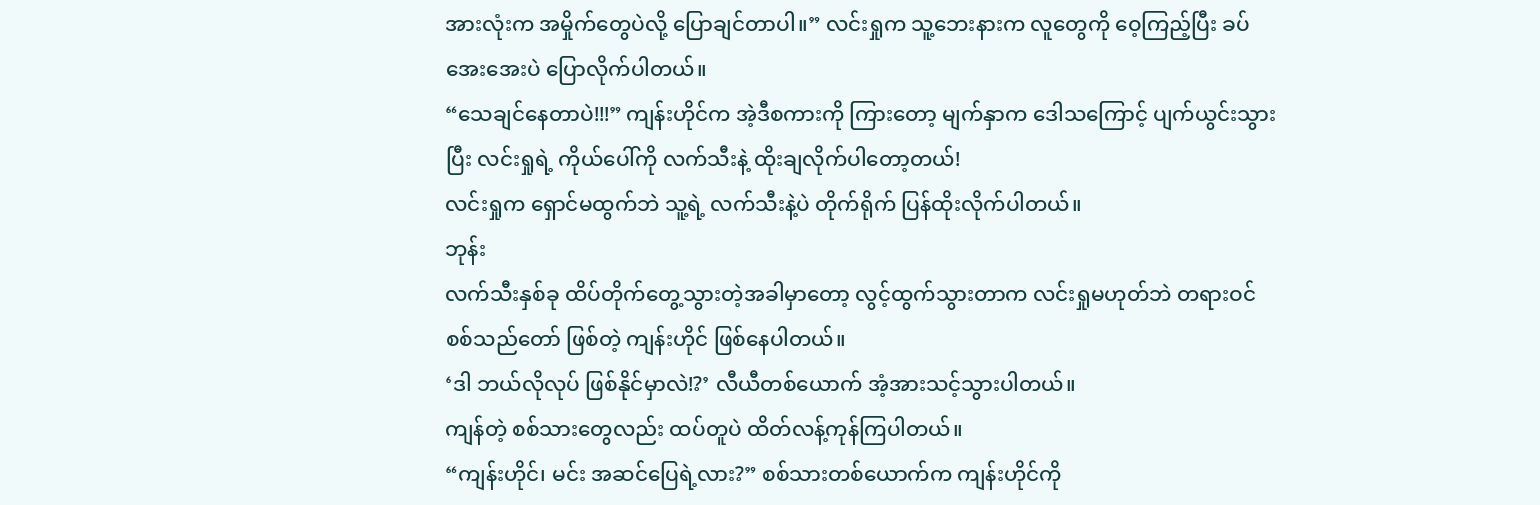အားလုံးက အမှိုက်တွေပဲလို့ ပြောချင်တာပါ။” လင်းရှုက သူ့ဘေးနားက လူတွေကို ဝေ့ကြည့်ပြီး ခပ်အေးအေးပဲ ပြောလိုက်ပါတယ်။
“သေချင်နေတာပဲ!!!” ကျန်းဟိုင်က အဲ့ဒီစကားကို ကြားတော့ မျက်နှာက ဒေါသကြောင့် ပျက်ယွင်းသွားပြီး လင်းရှုရဲ့ ကိုယ်ပေါ်ကို လက်သီးနဲ့ ထိုးချလိုက်ပါတော့တယ်!
လင်းရှုက ရှောင်မထွက်ဘဲ သူ့ရဲ့ လက်သီးနဲ့ပဲ တိုက်ရိုက် ပြန်ထိုးလိုက်ပါတယ်။
ဘုန်း
လက်သီးနှစ်ခု ထိပ်တိုက်တွေ့သွားတဲ့အခါမှာတော့ လွင့်ထွက်သွားတာက လင်းရှုမဟုတ်ဘဲ တရားဝင် စစ်သည်တော် ဖြစ်တဲ့ ကျန်းဟိုင် ဖြစ်နေပါတယ်။
‘ဒါ ဘယ်လိုလုပ် ဖြစ်နိုင်မှာလဲ!?’ လီယီတစ်ယောက် အံ့အားသင့်သွားပါတယ်။
ကျန်တဲ့ စစ်သားတွေလည်း ထပ်တူပဲ ထိတ်လန့်ကုန်ကြပါတယ်။
“ကျန်းဟိုင်၊ မင်း အဆင်ပြေရဲ့လား?” စစ်သားတစ်ယောက်က ကျန်းဟိုင်ကို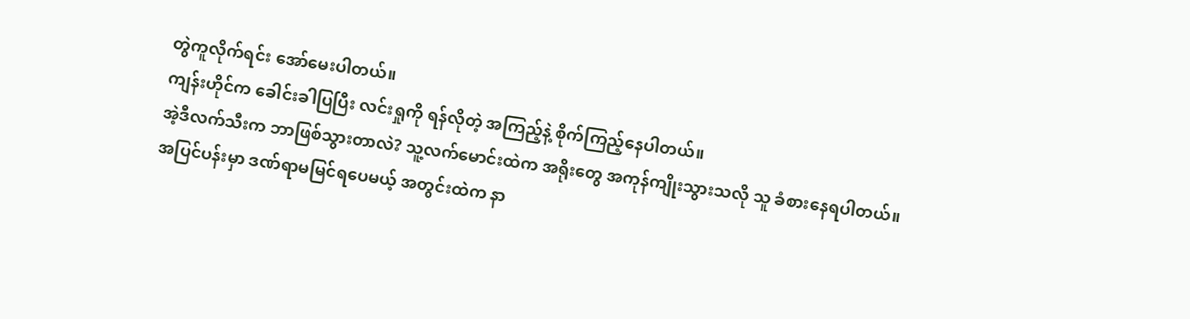တွဲကူလိုက်ရင်း အော်မေးပါတယ်။
ကျန်းဟိုင်က ခေါင်းခါပြပြီး လင်းရှုကို ရန်လိုတဲ့ အကြည့်နဲ့ စိုက်ကြည့်နေပါတယ်။
အဲ့ဒီလက်သီးက ဘာဖြစ်သွားတာလဲ? သူ့လက်မောင်းထဲက အရိုးတွေ အကုန်ကျိုးသွားသလို သူ ခံစားနေရပါတယ်။
အပြင်ပန်းမှာ ဒဏ်ရာမမြင်ရပေမယ့် အတွင်းထဲက နာ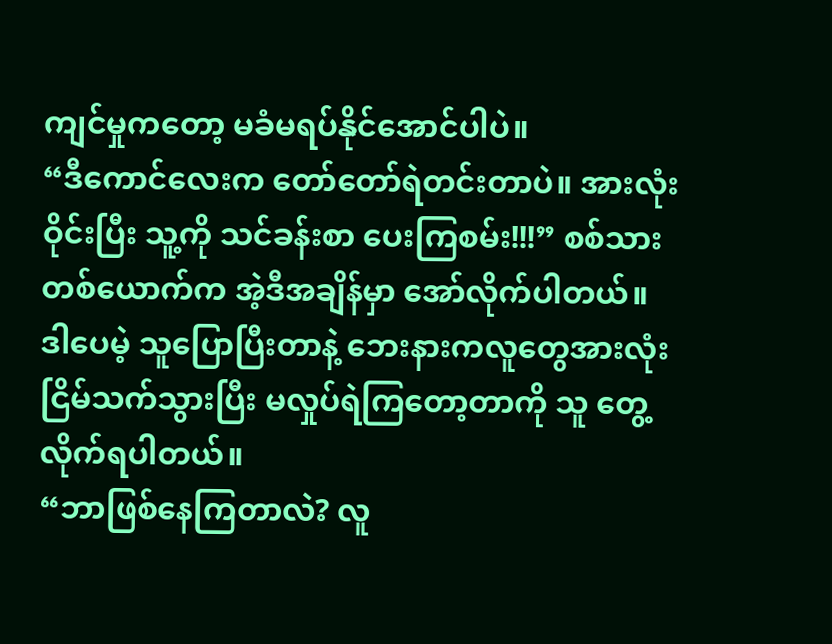ကျင်မှုကတော့ မခံမရပ်နိုင်အောင်ပါပဲ။
“ဒီကောင်လေးက တော်တော်ရဲတင်းတာပဲ။ အားလုံးဝိုင်းပြီး သူ့ကို သင်ခန်းစာ ပေးကြစမ်း!!!” စစ်သားတစ်ယောက်က အဲ့ဒီအချိန်မှာ အော်လိုက်ပါတယ်။
ဒါပေမဲ့ သူပြောပြီးတာနဲ့ ဘေးနားကလူတွေအားလုံး ငြိမ်သက်သွားပြီး မလှုပ်ရဲကြတော့တာကို သူ တွေ့လိုက်ရပါတယ်။
“ဘာဖြစ်နေကြတာလဲ? လူ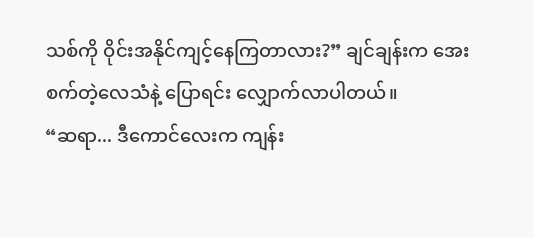သစ်ကို ဝိုင်းအနိုင်ကျင့်နေကြတာလား?” ချင်ချန်းက အေးစက်တဲ့လေသံနဲ့ ပြောရင်း လျှောက်လာပါတယ်။
“ဆရာ... ဒီကောင်လေးက ကျန်း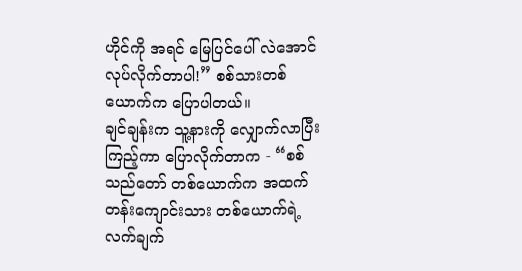ဟိုင်ကို အရင် မြေပြင်ပေါ် လဲအောင်လုပ်လိုက်တာပါ!” စစ်သားတစ်ယောက်က ပြောပါတယ်။
ချင်ချန်းက သူ့နားကို လျှောက်လာပြီး ကြည့်ကာ ပြောလိုက်တာက - “စစ်သည်တော် တစ်ယောက်က အထက်တန်းကျောင်းသား တစ်ယောက်ရဲ့ လက်ချက်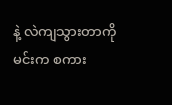နဲ့ လဲကျသွားတာကို မင်းက စကား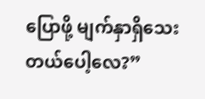ပြောဖို့ မျက်နှာရှိသေးတယ်ပေါ့လေ?”